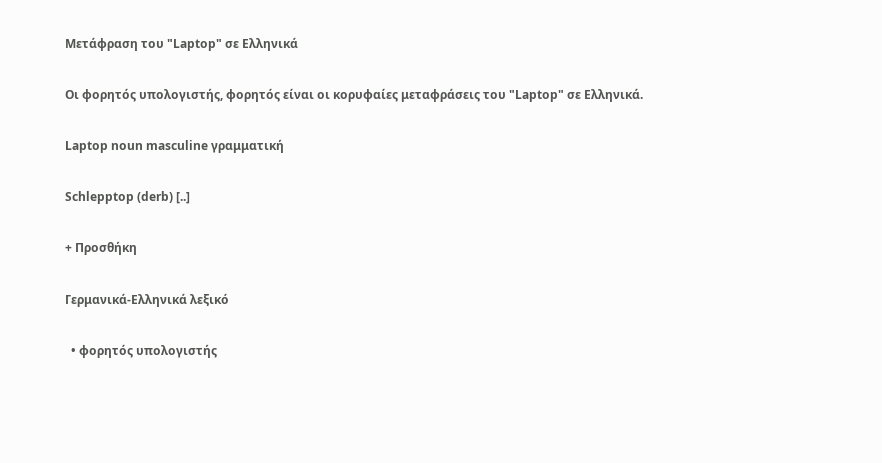Μετάφραση του "Laptop" σε Ελληνικά

Οι φορητός υπολογιστής, φορητός είναι οι κορυφαίες μεταφράσεις του "Laptop" σε Ελληνικά.

Laptop noun masculine γραμματική

Schlepptop (derb) [..]

+ Προσθήκη

Γερμανικά-Ελληνικά λεξικό

  • φορητός υπολογιστής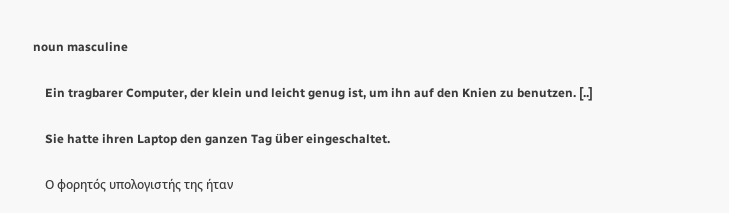noun masculine

    Ein tragbarer Computer, der klein und leicht genug ist, um ihn auf den Knien zu benutzen. [..]

    Sie hatte ihren Laptop den ganzen Tag über eingeschaltet.

    Ο φορητός υπολογιστής της ήταν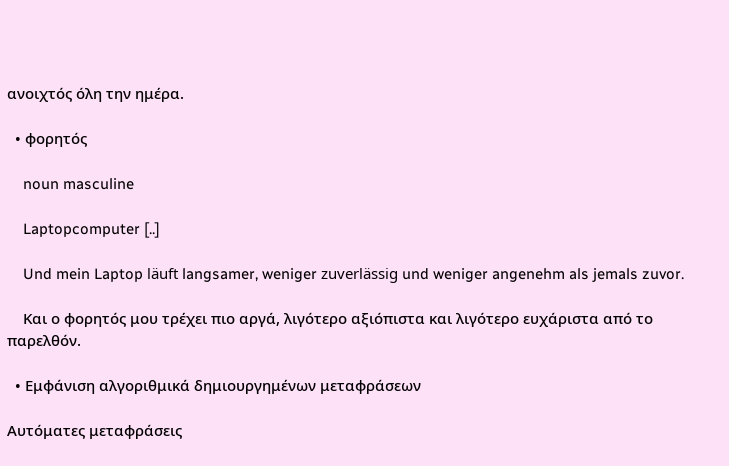ανοιχτός όλη την ημέρα.

  • φορητός

    noun masculine

    Laptopcomputer [..]

    Und mein Laptop läuft langsamer, weniger zuverlässig und weniger angenehm als jemals zuvor.

    Και ο φορητός μου τρέχει πιο αργά, λιγότερο αξιόπιστα και λιγότερο ευχάριστα από το παρελθόν.

  • Εμφάνιση αλγοριθμικά δημιουργημένων μεταφράσεων

Αυτόματες μεταφράσεις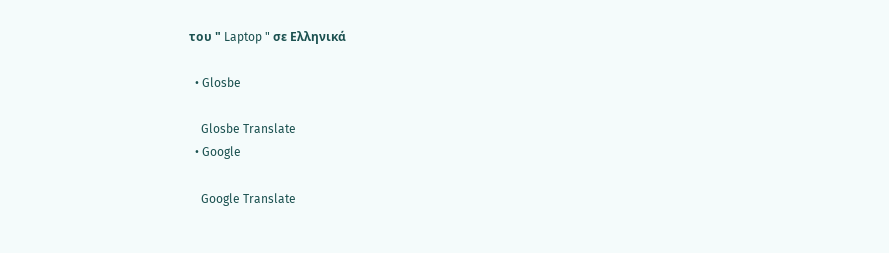του " Laptop " σε Ελληνικά

  • Glosbe

    Glosbe Translate
  • Google

    Google Translate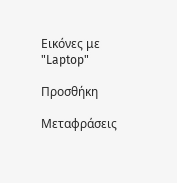Εικόνες με "Laptop"

Προσθήκη

Μεταφράσεις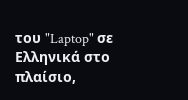του "Laptop" σε Ελληνικά στο πλαίσιο,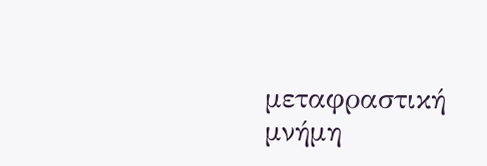μεταφραστική μνήμη